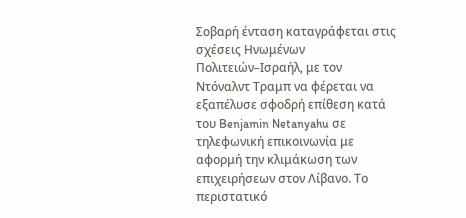Σοβαρή ένταση καταγράφεται στις σχέσεις Ηνωμένων Πολιτειών–Ισραήλ, με τον Ντόναλντ Τραμπ να φέρεται να εξαπέλυσε σφοδρή επίθεση κατά του Benjamin Netanyahu σε τηλεφωνική επικοινωνία με αφορμή την κλιμάκωση των επιχειρήσεων στον Λίβανο. Το περιστατικό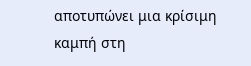αποτυπώνει μια κρίσιμη καμπή στη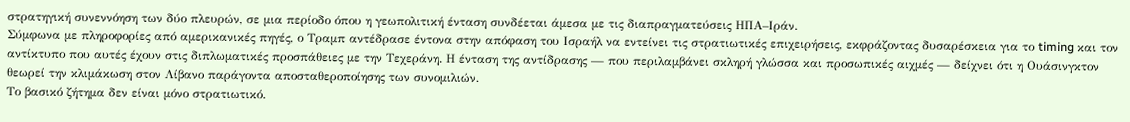στρατηγική συνεννόηση των δύο πλευρών, σε μια περίοδο όπου η γεωπολιτική ένταση συνδέεται άμεσα με τις διαπραγματεύσεις ΗΠΑ–Ιράν.
Σύμφωνα με πληροφορίες από αμερικανικές πηγές, ο Τραμπ αντέδρασε έντονα στην απόφαση του Ισραήλ να εντείνει τις στρατιωτικές επιχειρήσεις, εκφράζοντας δυσαρέσκεια για το timing και τον αντίκτυπο που αυτές έχουν στις διπλωματικές προσπάθειες με την Τεχεράνη. Η ένταση της αντίδρασης — που περιλαμβάνει σκληρή γλώσσα και προσωπικές αιχμές — δείχνει ότι η Ουάσινγκτον θεωρεί την κλιμάκωση στον Λίβανο παράγοντα αποσταθεροποίησης των συνομιλιών.
Το βασικό ζήτημα δεν είναι μόνο στρατιωτικό.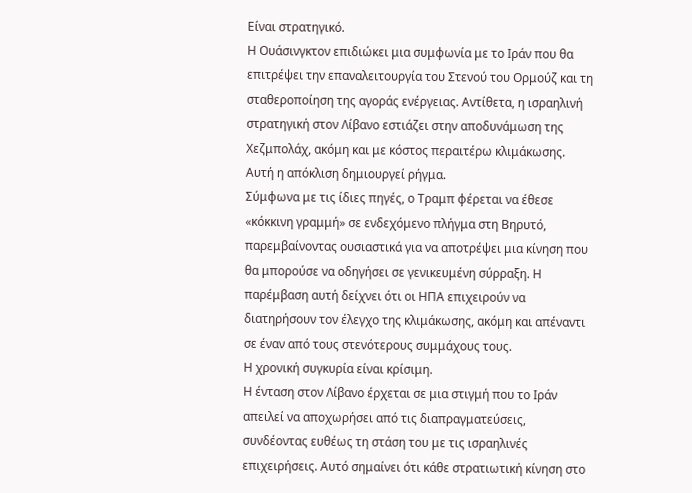Είναι στρατηγικό.
Η Ουάσινγκτον επιδιώκει μια συμφωνία με το Ιράν που θα επιτρέψει την επαναλειτουργία του Στενού του Ορμούζ και τη σταθεροποίηση της αγοράς ενέργειας. Αντίθετα, η ισραηλινή στρατηγική στον Λίβανο εστιάζει στην αποδυνάμωση της Χεζμπολάχ, ακόμη και με κόστος περαιτέρω κλιμάκωσης.
Αυτή η απόκλιση δημιουργεί ρήγμα.
Σύμφωνα με τις ίδιες πηγές, ο Τραμπ φέρεται να έθεσε «κόκκινη γραμμή» σε ενδεχόμενο πλήγμα στη Βηρυτό, παρεμβαίνοντας ουσιαστικά για να αποτρέψει μια κίνηση που θα μπορούσε να οδηγήσει σε γενικευμένη σύρραξη. Η παρέμβαση αυτή δείχνει ότι οι ΗΠΑ επιχειρούν να διατηρήσουν τον έλεγχο της κλιμάκωσης, ακόμη και απέναντι σε έναν από τους στενότερους συμμάχους τους.
Η χρονική συγκυρία είναι κρίσιμη.
Η ένταση στον Λίβανο έρχεται σε μια στιγμή που το Ιράν απειλεί να αποχωρήσει από τις διαπραγματεύσεις, συνδέοντας ευθέως τη στάση του με τις ισραηλινές επιχειρήσεις. Αυτό σημαίνει ότι κάθε στρατιωτική κίνηση στο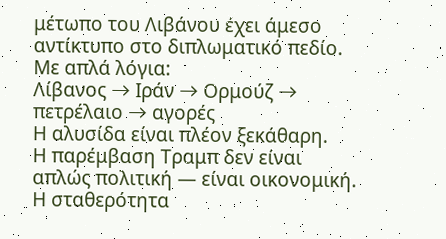μέτωπο του Λιβάνου έχει άμεσο αντίκτυπο στο διπλωματικό πεδίο.
Με απλά λόγια:
Λίβανος → Ιράν → Ορμούζ → πετρέλαιο → αγορές
Η αλυσίδα είναι πλέον ξεκάθαρη.
Η παρέμβαση Τραμπ δεν είναι απλώς πολιτική — είναι οικονομική.
Η σταθερότητα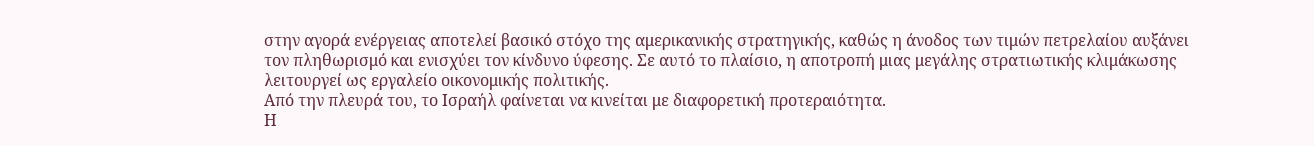στην αγορά ενέργειας αποτελεί βασικό στόχο της αμερικανικής στρατηγικής, καθώς η άνοδος των τιμών πετρελαίου αυξάνει τον πληθωρισμό και ενισχύει τον κίνδυνο ύφεσης. Σε αυτό το πλαίσιο, η αποτροπή μιας μεγάλης στρατιωτικής κλιμάκωσης λειτουργεί ως εργαλείο οικονομικής πολιτικής.
Από την πλευρά του, το Ισραήλ φαίνεται να κινείται με διαφορετική προτεραιότητα.
Η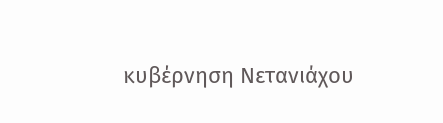κυβέρνηση Νετανιάχου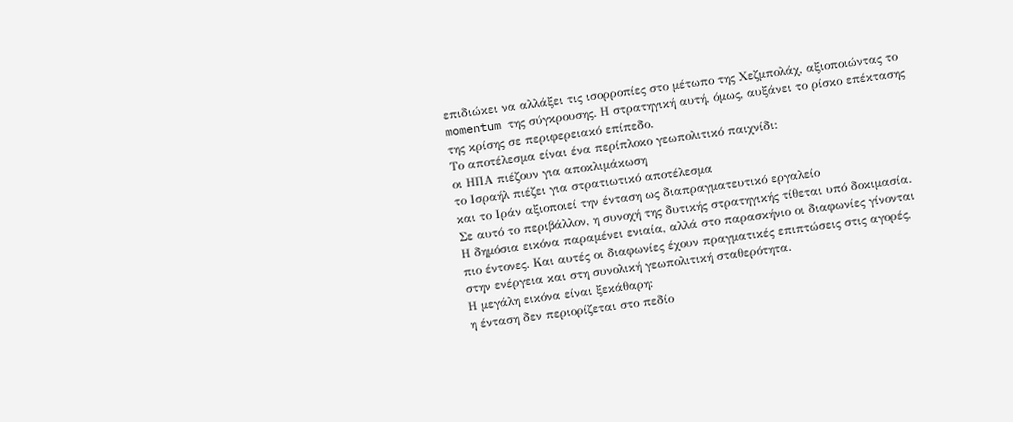επιδιώκει να αλλάξει τις ισορροπίες στο μέτωπο της Χεζμπολάχ, αξιοποιώντας το momentum της σύγκρουσης. Η στρατηγική αυτή, όμως, αυξάνει το ρίσκο επέκτασης της κρίσης σε περιφερειακό επίπεδο.
Το αποτέλεσμα είναι ένα περίπλοκο γεωπολιτικό παιχνίδι:
οι ΗΠΑ πιέζουν για αποκλιμάκωση
το Ισραήλ πιέζει για στρατιωτικό αποτέλεσμα
και το Ιράν αξιοποιεί την ένταση ως διαπραγματευτικό εργαλείο
Σε αυτό το περιβάλλον, η συνοχή της δυτικής στρατηγικής τίθεται υπό δοκιμασία.
Η δημόσια εικόνα παραμένει ενιαία, αλλά στο παρασκήνιο οι διαφωνίες γίνονται πιο έντονες. Και αυτές οι διαφωνίες έχουν πραγματικές επιπτώσεις στις αγορές, στην ενέργεια και στη συνολική γεωπολιτική σταθερότητα.
Η μεγάλη εικόνα είναι ξεκάθαρη:
η ένταση δεν περιορίζεται στο πεδίο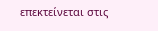επεκτείνεται στις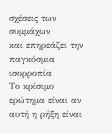σχέσεις των συμμάχων
και επηρεάζει την παγκόσμια ισορροπία
Το κρίσιμο ερώτημα είναι αν αυτή η ρήξη είναι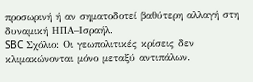προσωρινή ή αν σηματοδοτεί βαθύτερη αλλαγή στη δυναμική ΗΠΑ–Ισραήλ.
SBC Σχόλιο: Οι γεωπολιτικές κρίσεις δεν κλιμακώνονται μόνο μεταξύ αντιπάλων.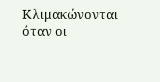Κλιμακώνονται όταν οι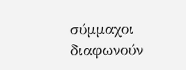σύμμαχοι διαφωνούν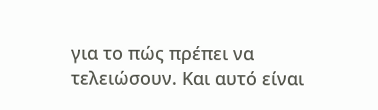για το πώς πρέπει να τελειώσουν. Και αυτό είναι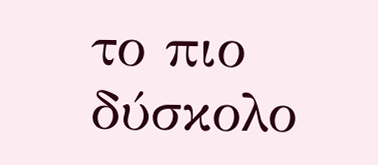το πιο δύσκολο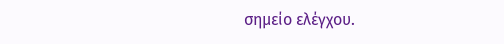σημείο ελέγχου.